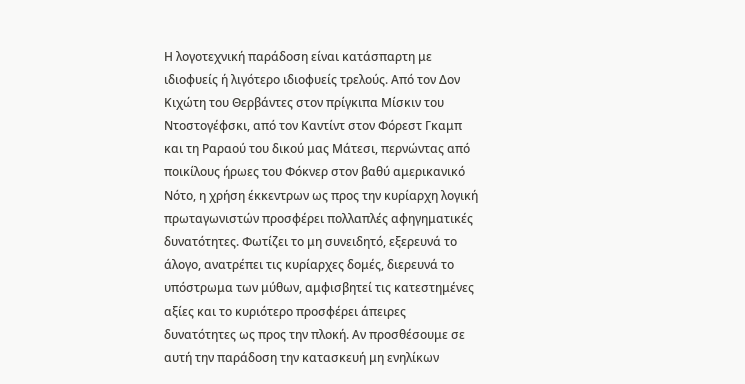Η λογοτεχνική παράδοση είναι κατάσπαρτη με ιδιοφυείς ή λιγότερο ιδιοφυείς τρελούς. Από τον Δον Κιχώτη του Θερβάντες στον πρίγκιπα Μίσκιν του Ντοστογέφσκι, από τον Καντίντ στον Φόρεστ Γκαμπ και τη Ραραού του δικού μας Μάτεσι, περνώντας από ποικίλους ήρωες του Φόκνερ στον βαθύ αμερικανικό Νότο, η χρήση έκκεντρων ως προς την κυρίαρχη λογική πρωταγωνιστών προσφέρει πολλαπλές αφηγηματικές δυνατότητες. Φωτίζει το μη συνειδητό, εξερευνά το άλογο, ανατρέπει τις κυρίαρχες δομές, διερευνά το υπόστρωμα των μύθων, αμφισβητεί τις κατεστημένες αξίες και το κυριότερο προσφέρει άπειρες δυνατότητες ως προς την πλοκή. Αν προσθέσουμε σε αυτή την παράδοση την κατασκευή μη ενηλίκων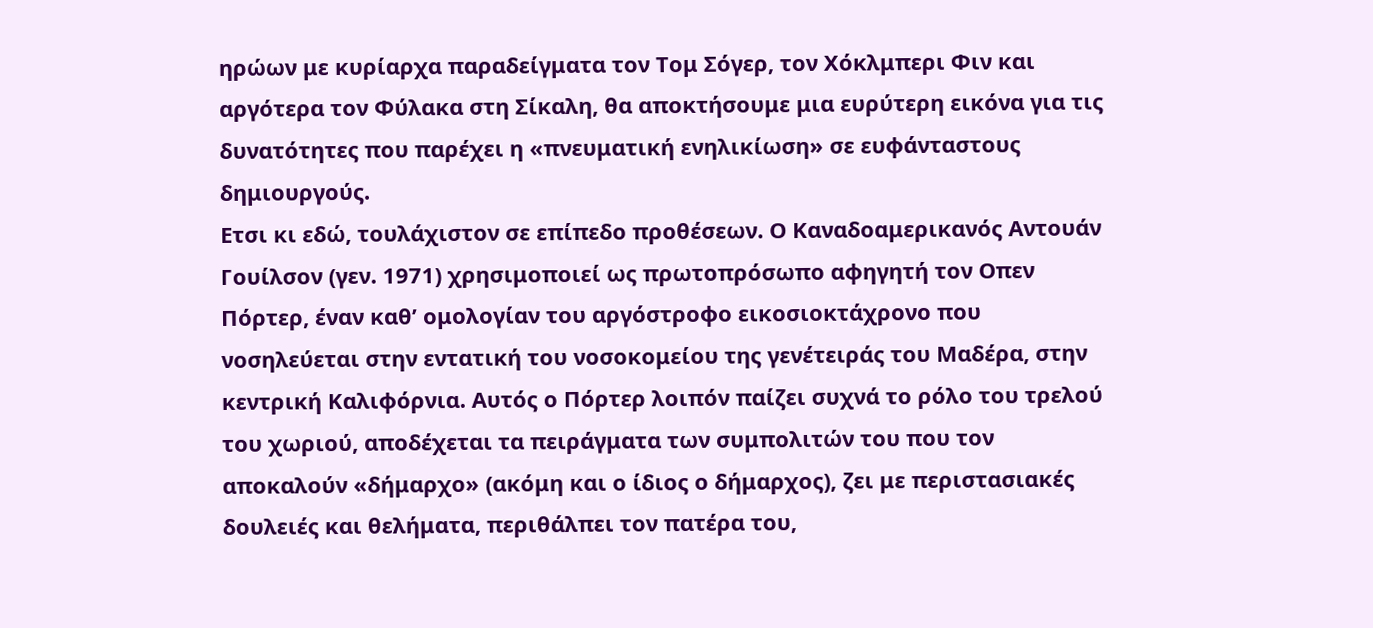ηρώων με κυρίαρχα παραδείγματα τον Τομ Σόγερ, τον Χόκλμπερι Φιν και αργότερα τον Φύλακα στη Σίκαλη, θα αποκτήσουμε μια ευρύτερη εικόνα για τις δυνατότητες που παρέχει η «πνευματική ενηλικίωση» σε ευφάνταστους δημιουργούς.
Ετσι κι εδώ, τουλάχιστον σε επίπεδο προθέσεων. Ο Καναδοαμερικανός Αντουάν Γουίλσον (γεν. 1971) χρησιμοποιεί ως πρωτοπρόσωπο αφηγητή τον Οπεν Πόρτερ, έναν καθ’ ομολογίαν του αργόστροφο εικοσιοκτάχρονο που νοσηλεύεται στην εντατική του νοσοκομείου της γενέτειράς του Μαδέρα, στην κεντρική Καλιφόρνια. Αυτός ο Πόρτερ λοιπόν παίζει συχνά το ρόλο του τρελού του χωριού, αποδέχεται τα πειράγματα των συμπολιτών του που τον αποκαλούν «δήμαρχο» (ακόμη και ο ίδιος ο δήμαρχος), ζει με περιστασιακές δουλειές και θελήματα, περιθάλπει τον πατέρα του,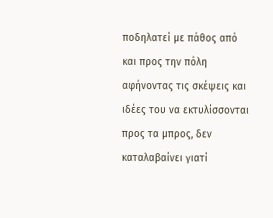ποδηλατεί με πάθος από και προς την πόλη αφήνοντας τις σκέψεις και ιδέες του να εκτυλίσσονται προς τα μπρος, δεν καταλαβαίνει γιατί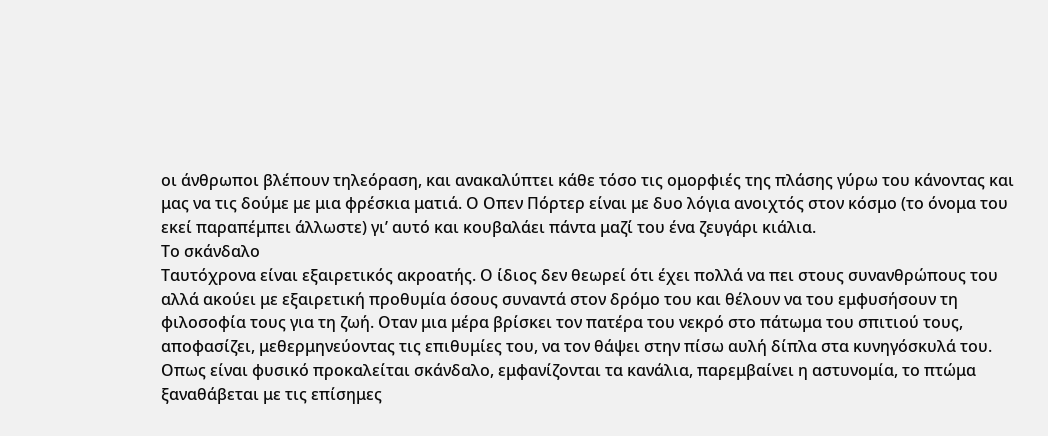οι άνθρωποι βλέπουν τηλεόραση, και ανακαλύπτει κάθε τόσο τις ομορφιές της πλάσης γύρω του κάνοντας και μας να τις δούμε με μια φρέσκια ματιά. Ο Οπεν Πόρτερ είναι με δυο λόγια ανοιχτός στον κόσμο (το όνομα του εκεί παραπέμπει άλλωστε) γι’ αυτό και κουβαλάει πάντα μαζί του ένα ζευγάρι κιάλια.
Το σκάνδαλο
Ταυτόχρονα είναι εξαιρετικός ακροατής. Ο ίδιος δεν θεωρεί ότι έχει πολλά να πει στους συνανθρώπους του αλλά ακούει με εξαιρετική προθυμία όσους συναντά στον δρόμο του και θέλουν να του εμφυσήσουν τη φιλοσοφία τους για τη ζωή. Οταν μια μέρα βρίσκει τον πατέρα του νεκρό στο πάτωμα του σπιτιού τους, αποφασίζει, μεθερμηνεύοντας τις επιθυμίες του, να τον θάψει στην πίσω αυλή δίπλα στα κυνηγόσκυλά του. Οπως είναι φυσικό προκαλείται σκάνδαλο, εμφανίζονται τα κανάλια, παρεμβαίνει η αστυνομία, το πτώμα ξαναθάβεται με τις επίσημες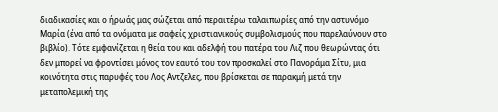διαδικασίες και ο ήρωάς μας σώζεται από περαιτέρω ταλαιπωρίες από την αστυνόμο Μαρία (ένα από τα ονόματα με σαφείς χριστιανικούς συμβολισμούς που παρελαύνουν στο βιβλίο). Τότε εμφανίζεται η θεία του και αδελφή του πατέρα του Λιζ που θεωρώντας ότι δεν μπορεί να φροντίσει μόνος τον εαυτό του τον προσκαλεί στο Πανοράμα Σίτυ, μια κοινότητα στις παρυφές του Λος Αντζελες, που βρίσκεται σε παρακμή μετά την μεταπολεμική της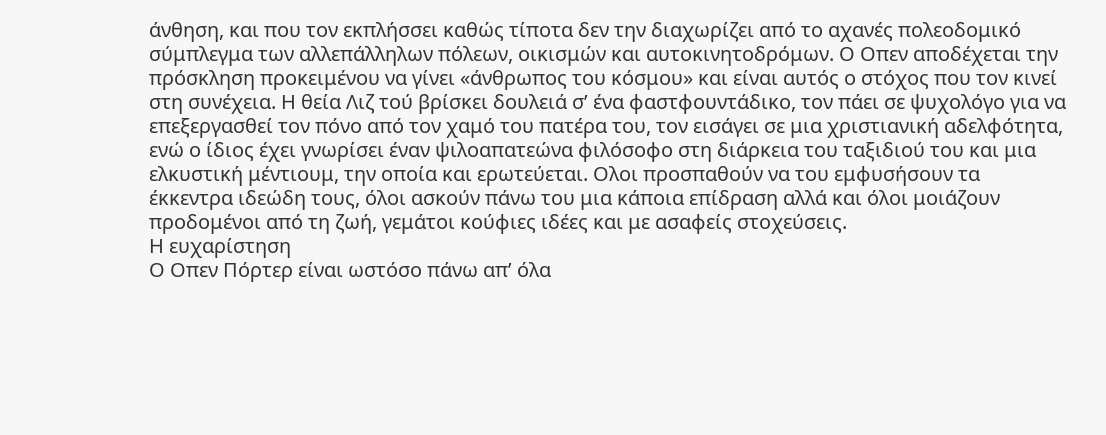άνθηση, και που τον εκπλήσσει καθώς τίποτα δεν την διαχωρίζει από το αχανές πολεοδομικό σύμπλεγμα των αλλεπάλληλων πόλεων, οικισμών και αυτοκινητοδρόμων. Ο Οπεν αποδέχεται την πρόσκληση προκειμένου να γίνει «άνθρωπος του κόσμου» και είναι αυτός ο στόχος που τον κινεί στη συνέχεια. Η θεία Λιζ τού βρίσκει δουλειά σ’ ένα φαστφουντάδικο, τον πάει σε ψυχολόγο για να επεξεργασθεί τον πόνο από τον χαμό του πατέρα του, τον εισάγει σε μια χριστιανική αδελφότητα, ενώ ο ίδιος έχει γνωρίσει έναν ψιλοαπατεώνα φιλόσοφο στη διάρκεια του ταξιδιού του και μια ελκυστική μέντιουμ, την οποία και ερωτεύεται. Ολοι προσπαθούν να του εμφυσήσουν τα έκκεντρα ιδεώδη τους, όλοι ασκούν πάνω του μια κάποια επίδραση αλλά και όλοι μοιάζουν προδομένοι από τη ζωή, γεμάτοι κούφιες ιδέες και με ασαφείς στοχεύσεις.
Η ευχαρίστηση
Ο Οπεν Πόρτερ είναι ωστόσο πάνω απ’ όλα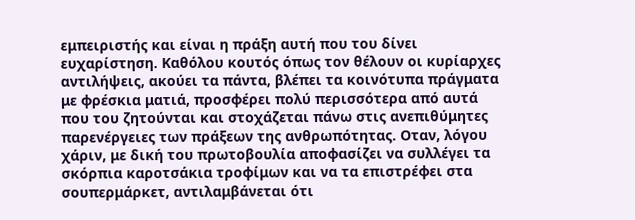εμπειριστής και είναι η πράξη αυτή που του δίνει ευχαρίστηση. Καθόλου κουτός όπως τον θέλουν οι κυρίαρχες αντιλήψεις, ακούει τα πάντα, βλέπει τα κοινότυπα πράγματα με φρέσκια ματιά, προσφέρει πολύ περισσότερα από αυτά που του ζητούνται και στοχάζεται πάνω στις ανεπιθύμητες παρενέργειες των πράξεων της ανθρωπότητας. Οταν, λόγου χάριν, με δική του πρωτοβουλία αποφασίζει να συλλέγει τα σκόρπια καροτσάκια τροφίμων και να τα επιστρέφει στα σουπερμάρκετ, αντιλαμβάνεται ότι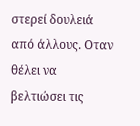στερεί δουλειά από άλλους. Οταν θέλει να βελτιώσει τις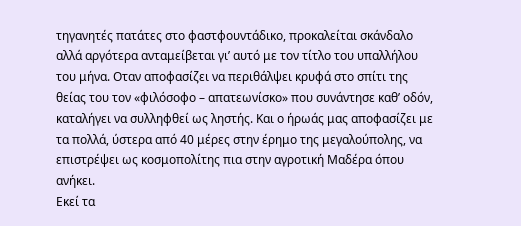τηγανητές πατάτες στο φαστφουντάδικο, προκαλείται σκάνδαλο αλλά αργότερα ανταμείβεται γι’ αυτό με τον τίτλο του υπαλλήλου του μήνα. Οταν αποφασίζει να περιθάλψει κρυφά στο σπίτι της θείας του τον «φιλόσοφο – απατεωνίσκο» που συνάντησε καθ’ οδόν, καταλήγει να συλληφθεί ως ληστής. Και ο ήρωάς μας αποφασίζει με τα πολλά, ύστερα από 40 μέρες στην έρημο της μεγαλούπολης, να επιστρέψει ως κοσμοπολίτης πια στην αγροτική Μαδέρα όπου ανήκει.
Εκεί τα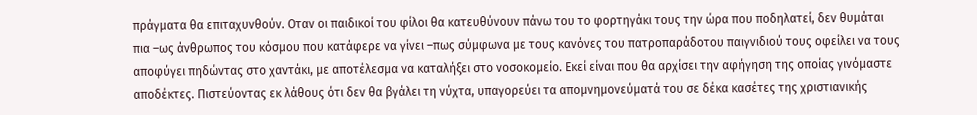πράγματα θα επιταχυνθούν. Οταν οι παιδικοί του φίλοι θα κατευθύνουν πάνω του το φορτηγάκι τους την ώρα που ποδηλατεί, δεν θυμάται πια –ως άνθρωπος του κόσμου που κατάφερε να γίνει –πως σύμφωνα με τους κανόνες του πατροπαράδοτου παιγνιδιού τους οφείλει να τους αποφύγει πηδώντας στο χαντάκι, με αποτέλεσμα να καταλήξει στο νοσοκομείο. Εκεί είναι που θα αρχίσει την αφήγηση της οποίας γινόμαστε αποδέκτες. Πιστεύοντας εκ λάθους ότι δεν θα βγάλει τη νύχτα, υπαγορεύει τα απομνημονεύματά του σε δέκα κασέτες της χριστιανικής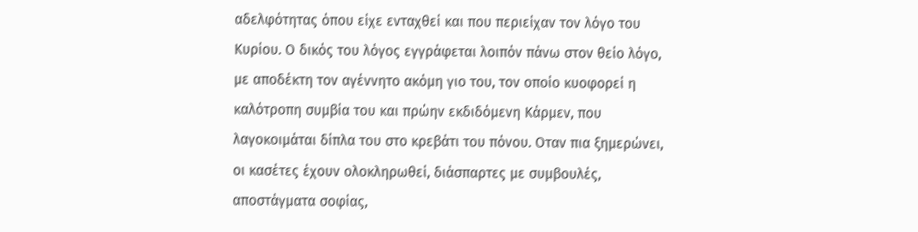αδελφότητας όπου είχε ενταχθεί και που περιείχαν τον λόγο του Κυρίου. Ο δικός του λόγος εγγράφεται λοιπόν πάνω στον θείο λόγο, με αποδέκτη τον αγέννητο ακόμη γιο του, τον οποίο κυοφορεί η καλότροπη συμβία του και πρώην εκδιδόμενη Κάρμεν, που λαγοκοιμάται δίπλα του στο κρεβάτι του πόνου. Οταν πια ξημερώνει, οι κασέτες έχουν ολοκληρωθεί, διάσπαρτες με συμβουλές, αποστάγματα σοφίας,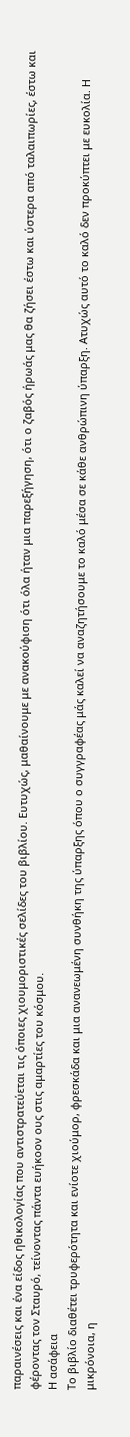παραινέσεις και ένα είδος ηθικολογίας που αντιστρατεύεται τις όποιες χιουμοριστικές σελίδες του βιβλίου. Ευτυχώς, μαθαίνουμε με ανακούφιση ότι όλα ήταν μια παρεξήγηση, ότι ο ζαβός ήρωάς μας θα ζήσει έστω και ύστερα από ταλαιπωρίες, έστω και φέροντας τον Σταυρό, τείνοντας πάντα ευήκοον ους στις αμαρτίες του κόσμου.
Η ασάφεια
Το βιβλίο διαθέτει τρυφερότητα και ενίοτε χιούμορ, φρεσκάδα και μια ανανεωμένη συνθήκη της ύπαρξης όπου ο συγγραφέας μάς καλεί να αναζητήσουμε το καλό μέσα σε κάθε ανθρώπινη ύπαρξη. Ατυχώς αυτό το καλό δεν προκύπτει με ευκολία. Η μικρόνοια, η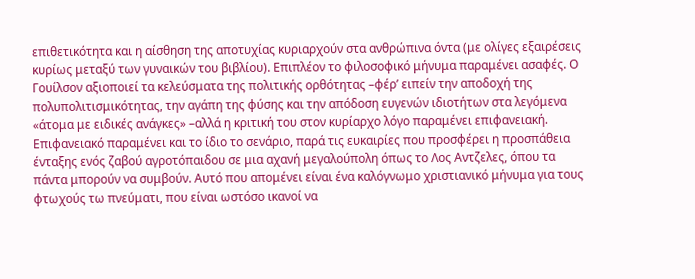επιθετικότητα και η αίσθηση της αποτυχίας κυριαρχούν στα ανθρώπινα όντα (με ολίγες εξαιρέσεις κυρίως μεταξύ των γυναικών του βιβλίου). Επιπλέον το φιλοσοφικό μήνυμα παραμένει ασαφές. Ο Γουίλσον αξιοποιεί τα κελεύσματα της πολιτικής ορθότητας –φέρ’ ειπείν την αποδοχή της πολυπολιτισμικότητας, την αγάπη της φύσης και την απόδοση ευγενών ιδιοτήτων στα λεγόμενα «άτομα με ειδικές ανάγκες» –αλλά η κριτική του στον κυρίαρχο λόγο παραμένει επιφανειακή. Επιφανειακό παραμένει και το ίδιο το σενάριο, παρά τις ευκαιρίες που προσφέρει η προσπάθεια ένταξης ενός ζαβού αγροτόπαιδου σε μια αχανή μεγαλούπολη όπως το Λος Αντζελες, όπου τα πάντα μπορούν να συμβούν. Αυτό που απομένει είναι ένα καλόγνωμο χριστιανικό μήνυμα για τους φτωχούς τω πνεύματι, που είναι ωστόσο ικανοί να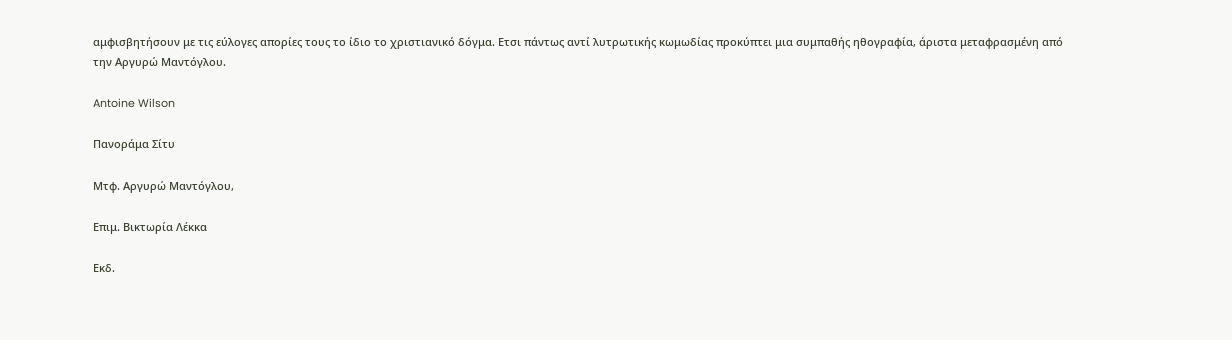αμφισβητήσουν με τις εύλογες απορίες τους το ίδιο το χριστιανικό δόγμα. Ετσι πάντως αντί λυτρωτικής κωμωδίας προκύπτει μια συμπαθής ηθογραφία, άριστα μεταφρασμένη από την Αργυρώ Μαντόγλου.

Antoine Wilson

Πανοράμα Σίτυ

Μτφ. Αργυρώ Μαντόγλου,

Επιμ. Βικτωρία Λέκκα

Εκδ.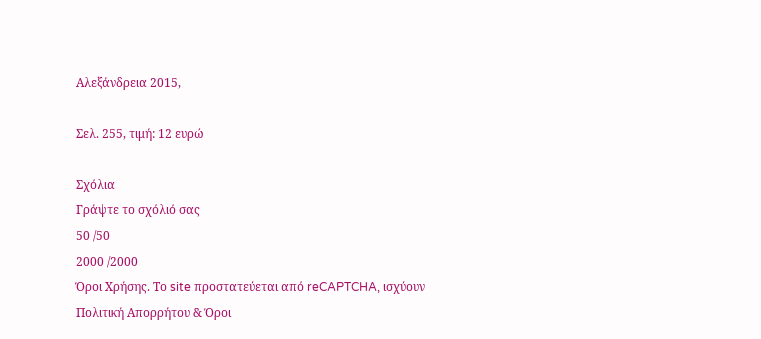Αλεξάνδρεια 2015,

Σελ. 255, τιμή: 12 ευρώ

Σχόλια
Γράψτε το σχόλιό σας
50 /50
2000 /2000
Όροι Χρήσης. Το site προστατεύεται από reCAPTCHA, ισχύουν Πολιτική Απορρήτου & Όροι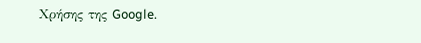Χρήσης της Google.